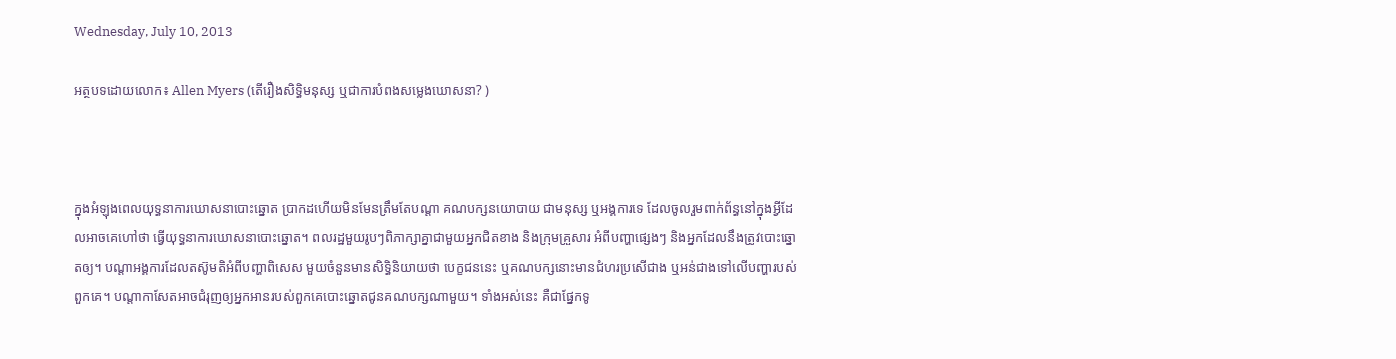Wednesday, July 10, 2013

អត្ថបទដោយលោក៖ Allen Myers (តើរឿងសិទ្ធិមនុស្ស ឬជាការបំពងសម្លេងឃោសនា? )



ក្នុងអំឡុងពេលយុទ្ធនាការឃោសនាបោះឆ្នោត ប្រាកដហើយមិនមែនត្រឹមតែបណ្តា គណបក្សនយោបាយ ជាមនុស្ស ឬអង្គការទេ ដែលចូលរួមពាក់ព័ន្ធនៅក្នុងអ្វីដែលអាចគេហៅថា ធ្វើយុទ្ធនាការឃោសនាបោះឆ្នោត។ ពលរដ្ឋមួយរូបៗពិភាក្សាគ្នាជាមួយអ្នកជិតខាង និងក្រុមគ្រួសារ អំពីបញ្ហាផ្សេងៗ និងអ្នកដែលនឹងត្រូវបោះឆ្នោតឲ្យ។ បណ្តាអង្គការដែលតស៊ូមតិអំពីបញ្ហាពិសេស មួយចំនួនមានសិទ្ធិនិយាយថា បេក្ខជននេះ ឬគណបក្សនោះមានជំហរប្រសើជាង ឬអន់ជាងទៅលើបញ្ហារបស់ពួកគេ។ បណ្តាកាសែតអាចជំរុញឲ្យអ្នកអានរបស់ពួកគេបោះឆ្នោតជូនគណបក្សណាមួយ។ ទាំងអស់នេះ គឺជាផ្នែកទូ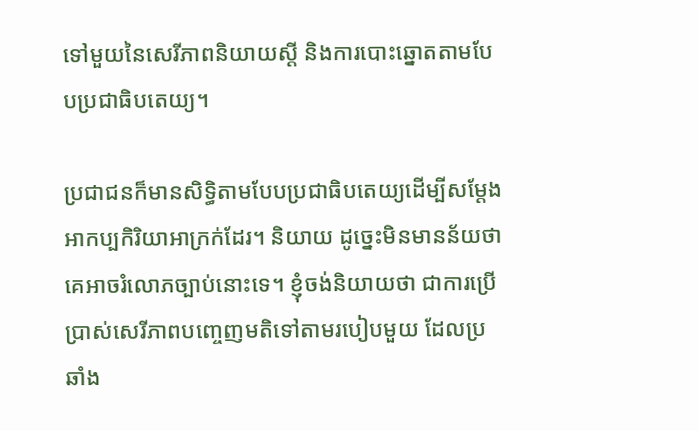ទៅមួយនៃសេរីភាពនិយាយស្តី និងការបោះឆ្នោតតាមបែបប្រជាធិបតេយ្យ។

ប្រជាជនក៏មានសិទ្ធិតាមបែបប្រជាធិបតេយ្យដើម្បីសម្តែងអាកប្បកិរិយាអាក្រក់ដែរ។ និយាយ ដូច្នេះមិនមានន័យថា គេអាចរំលោភច្បាប់នោះទេ។ ខ្ញុំចង់និយាយថា ជាការប្រើប្រាស់សេរីភាពបញ្ចេញមតិទៅតាមរបៀបមួយ ដែលប្រឆាំង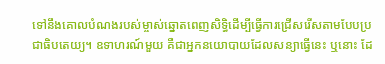ទៅនឹងគោលបំណងរបស់ម្ចាស់ឆ្នោតពេញសិទ្ធិដើម្បីធ្វើការជ្រើសរើសតាមបែបប្រជាធិបតេយ្យ។ ឧទាហរណ៍មួយ គឺជាអ្នកនយោបាយដែលសន្យាធ្វើនេះ ឬនោះ ដែ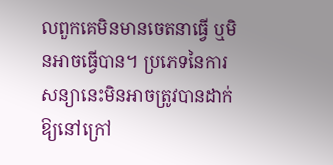លពួកគេមិនមានចេតនាធ្វើ ឬមិនអាចធ្វើបាន។ ប្រភេទនៃការសន្យានេះមិនអាចត្រូវបានដាក់ឱ្យនៅក្រៅ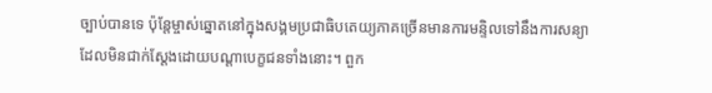ច្បាប់បានទេ ប៉ុន្តែម្ចាស់ឆ្នោតនៅក្នុងសង្គមប្រជាធិបតេយ្យភាគច្រើនមានការមន្ទិលទៅនឹងការសន្យា ដែលមិនជាក់ស្តែងដោយបណ្តាបេក្ខជនទាំងនោះ។ ពួក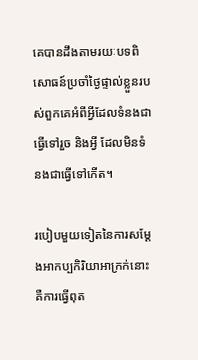គេបានដឹងតាមរយៈបទពិសោធន៍ប្រចាំថ្ងៃផ្ទាល់ខ្លួនរបស់ពួកគេអំពីអ្វីដែលទំនងជាធ្វើទៅរួច និងអ្វី ដែលមិនទំនងជាធ្វើទៅកើត។

របៀបមួយទៀតនៃការសម្តែងអាកប្បកិរិយាអាក្រក់នោះគឺការធ្វើពុត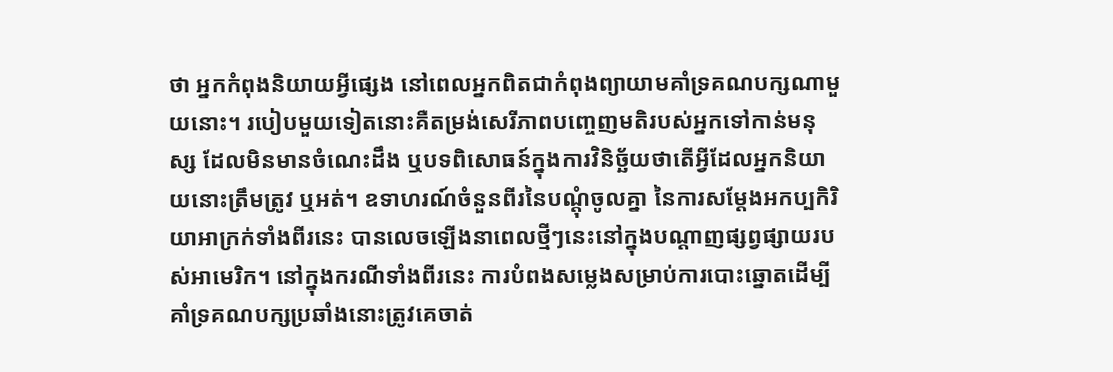ថា អ្នកកំពុងនិយាយអ្វីផ្សេង នៅពេលអ្នកពិតជាកំពុងព្យាយាមគាំទ្រគណបក្សណាមួយនោះ។ របៀបមួយទៀតនោះគឺតម្រង់សេរីភាពបញ្ចេញមតិរបស់អ្នកទៅកាន់មនុស្ស ដែលមិនមានចំណេះដឹង ឬបទពិសោធន៍ក្នុងការវិនិច្ឆ័យថាតើអ្វីដែលអ្នកនិយាយនោះត្រឹមត្រូវ ឬអត់។ ឧទាហរណ៍ចំនួនពីរនៃបណ្តុំចូលគ្នា នៃការសម្តែងអកប្បកិរិយាអាក្រក់ទាំងពីរនេះ បានលេចឡើងនាពេលថ្មីៗនេះនៅក្នុងបណ្តាញផ្សព្វផ្សាយរបស់អាមេរិក។ នៅក្នុងករណីទាំងពីរនេះ ការបំពងសម្លេងសម្រាប់ការបោះឆ្នោតដើម្បីគាំទ្រគណបក្សប្រឆាំងនោះត្រូវគេចាត់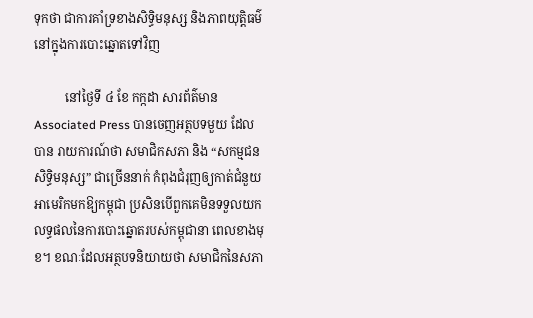ទុកថា ជាការគាំទ្រខាងសិទ្ធិមនុស្ស និងភាពយុត្តិធម៌នៅក្នុងការបោះឆ្នោតទៅវិញ

          នៅថ្ងៃទី ៤ ខែ កក្កដា សារព័ត៌មាន Associated Press បានចេញអត្ថបទមួយ ដែលបាន រាយការណ៍ថា សមាជិកសភា និង “សកម្មជនសិទ្ធិមនុស្ស” ជាច្រើននាក់ កំពុងជំរុញឲ្យកាត់ជំនួយ អាមេរិកមកឱ្យកម្ពុជា ប្រសិនបើពួកគេមិនទទួលយកលទ្ធផលនៃការបោះឆ្នោតរបស់កម្ពុជានា ពេលខាងមុខ។ ខណៈដែលអត្ថបទនិយាយថា សមាជិកនៃសភា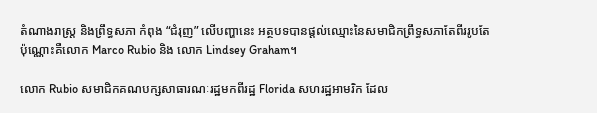តំណាងរាស្រ្ត និងព្រឹទ្ធសភា កំពុង “ជំរុញ” លើបញ្ហានេះ អត្ថបទបានផ្តល់ឈ្មោះនៃសមាជិកព្រឹទ្ធសភាតែពីររូបតែប៉ុណ្ណោះគឺលោក Marco Rubio និង លោក Lindsey Graham។

លោក Rubio សមាជិកគណបក្សសាធារណៈរដ្ឋមកពីរដ្ឋ Florida សហរដ្ឋអាមរិក ដែល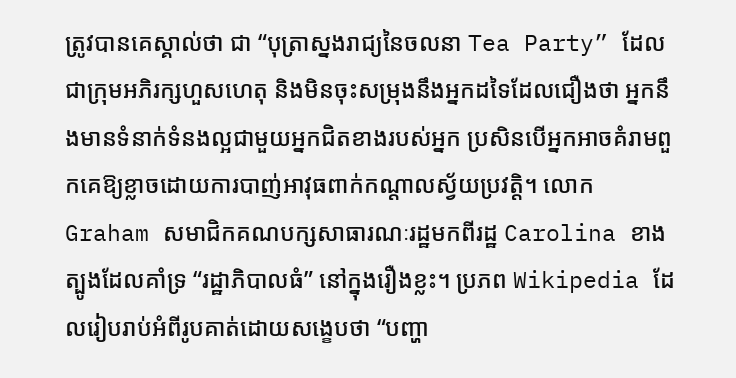ត្រូវបានគេស្គាល់ថា ជា “បុត្រាស្នងរាជ្យនៃចលនា Tea Party” ដែលជាក្រុមអភិរក្សហួសហេតុ និងមិនចុះសម្រុងនឹងអ្នកដទៃដែលជឿងថា អ្នកនឹងមានទំនាក់ទំនងល្អជាមួយអ្នកជិតខាងរបស់អ្នក ប្រសិនបើអ្នកអាចគំរាមពួកគេឱ្យខ្លាចដោយការបាញ់អាវុធពាក់កណ្តាលស្វ័យប្រវត្តិ។ លោក Graham សមាជិកគណបក្សសាធារណៈរដ្ឋមកពីរដ្ឋ Carolina ខាងត្បូងដែលគាំទ្រ “រដ្ឋាភិបាលធំ” នៅក្នុងរឿងខ្លះ។ ប្រភព Wikipedia ដែលរៀបរាប់អំពីរូបគាត់ដោយសង្ខេបថា “បញ្ហា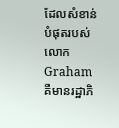ដែលសំខាន់បំផុតរបស់លោក Graham គឺមានរដ្ឋាភិ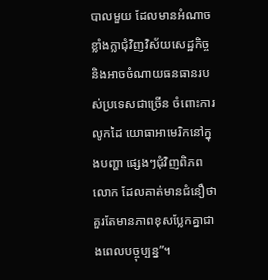បាលមួយ ដែលមានអំណាចខ្លាំងក្លាជុំវិញវិស័យសេដ្ឋកិច្ច និងអាចចំណាយធនធានរបស់ប្រទេសជាច្រើន ចំពោះការលូកដៃ យោធាអាមេរិកនៅក្នុងបញ្ហា ផ្សេងៗជុំវិញពិភពលោក ដែលគាត់មានជំនឿថា គួរតែមានភាពខុសប្លែកគ្នាជាងពេលបច្ចុប្បន្ន”។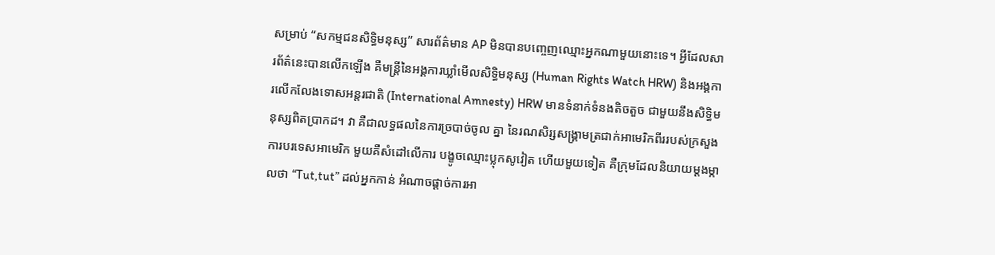សម្រាប់ “សកម្មជនសិទ្ធិមនុស្ស” សារព័ត៌មាន AP មិនបានបញ្ចេញឈ្មោះអ្នកណាមួយនោះទេ។ អ្វីដែលសារព័ត៌នេះបានលើកឡើង គឺមន្រ្តីនៃអង្គការឃ្លាំមើលសិទ្ធិមនុស្ស (Human Rights Watch HRW) និងអង្គការលើកលែងទោសអន្តរជាតិ (International Amnesty) HRW មានទំនាក់ទំនងតិចតួច ជាមួយនឹងសិទ្ធិមនុស្សពិតប្រាកដ។ វា គឺជាលទ្ធផលនៃការច្របាច់ចូល គ្នា នៃរណសិរ្សសង្រ្គាមត្រជាក់អាមេរិកពីររបស់ក្រសួងការបរទេសអាមេរិក មួយគឺសំដៅលើការ បង្ខូចឈ្មោះប្លុកសូវៀត ហើយមួយទៀត គឺក្រុមដែលនិយាយម្តងម្កាលថា “Tut,tut” ដល់អ្នកកាន់ អំណាចផ្តាច់ការអា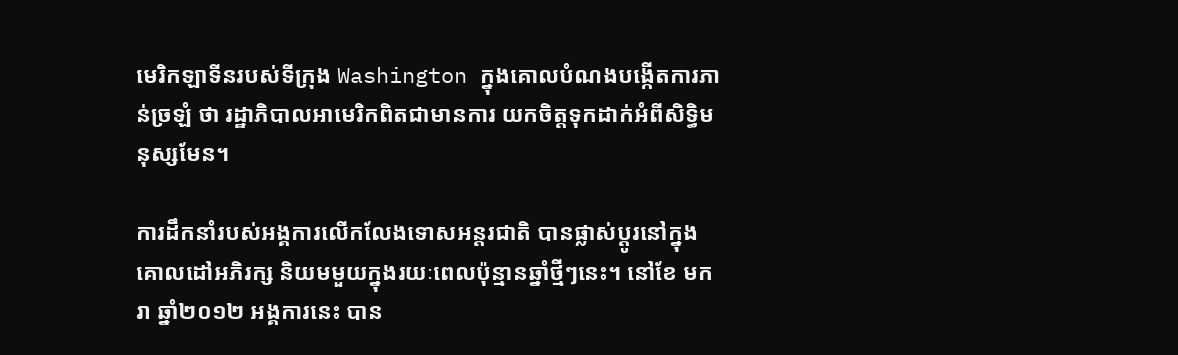មេរិកឡាទីនរបស់ទីក្រុង Washington ក្នុងគោលបំណងបង្កើតការភាន់ច្រឡំ ថា រដ្ឋាភិបាលអាមេរិកពិតជាមានការ យកចិត្តទុកដាក់អំពីសិទ្ធិមនុស្សមែន។

ការដឹកនាំរបស់អង្គការលើកលែងទោសអន្តរជាតិ បានផ្លាស់ប្តូរនៅក្នុងគោលដៅអភិរក្ស និយមមួយក្នុងរយៈពេលប៉ុន្មានឆ្នាំថ្មីៗនេះ។ នៅខែ មករា ឆ្នាំ២០១២ អង្គការនេះ បាន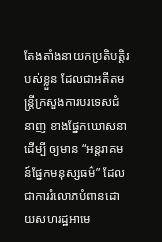តែងតាំងនាយកប្រតិបត្តិរបស់ខ្លួន ដែលជាអតីតមន្រ្តីក្រសួងការបរទេសជំនាញ ខាងផ្នែកឃោសនាដើម្បី ឲ្យមាន “អន្តរាគមន៍ផ្នែកមនុស្សធម៌” ដែលជាការរំលោភបំពានដោយសហរដ្ឋអាមេ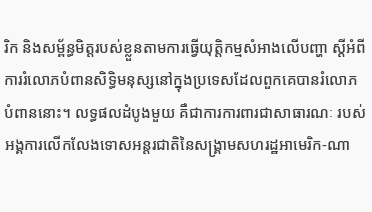រិក និងសម្ព័ន្ធមិត្តរបស់ខ្លួនតាមការធ្វើយុត្តិកម្មសំអាងលើបញ្ហា ស្តីអំពីការរំលោភបំពានសិទ្ធិមនុស្សនៅក្នុងប្រទេសដែលពួកគេបានរំលោភបំពាននោះ។ លទ្ធផលដំបូងមួយ គឺជាការការពារជាសាធារណៈ របស់អង្គការលើកលែងទោសអន្តរជាតិនៃសង្រ្គាមសហរដ្ឋអាមេរិក-ណា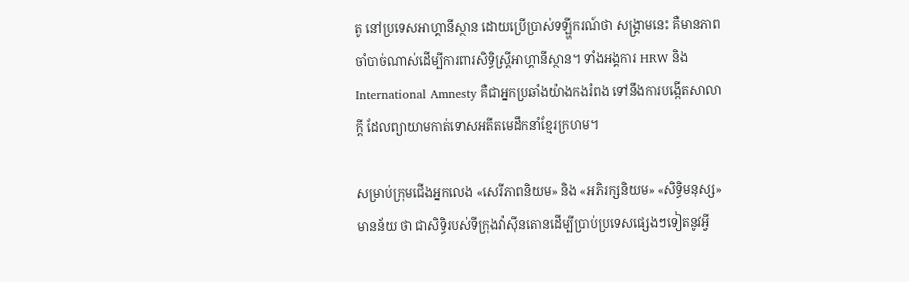តូ នៅប្រទេសអាហ្គានីស្ថាន ដោយប្រើប្រាស់ទឡ្ហីករណ៍ថា សង្រ្គាមនេះ គឺមានភាពចាំបាច់ណាស់ដើម្បីការពារសិទ្ធិស្រ្តីអាហ្គានីស្ថាន។ ទាំងអង្គការ HRW និង International Amnesty គឺជាអ្នកប្រឆាំងយ៉ាងកងរំពង ទៅនឹងការបង្កើតសាលាក្តី ដែលព្យាយាមកាត់ទោសអតីតមេដឹកនាំខ្មែរក្រហម។

សម្រាប់ក្រុមជើងអ្នកលេង «សេរីភាពនិយម» និង «អភិរក្សនិយម» «សិទ្ធិមនុស្ស» មានន័យ ថា ជាសិទ្ធិរបស់ទីក្រុងវ៉ាស៊ីនតោនដើម្បីប្រាប់ប្រទេសផ្សេងៗទៀតនូវអ្វី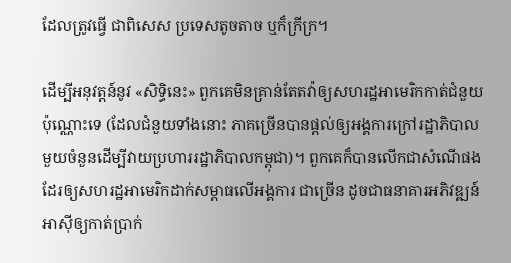ដែលត្រូវធ្វើ ជាពិសេស ប្រទេសតូចតាច ឬក៏ក្រីក្រ។

ដើម្បីអនុវត្តន៍នូវ «សិទ្ធិនេះ» ពួកគេមិនគ្រាន់តែតវ៉ាឲ្យសហរដ្ឋអាមេរិកកាត់ជំនួយប៉ុណ្ណោះទេ (ដែលជំនួយទាំងនោះ ភាគច្រើនបានផ្តល់ឲ្យអង្គការក្រៅរដ្ឋាភិបាលមួយចំនួនដើម្បីវាយប្រហាររដ្ឋាភិបាលកម្ពុជា)។ ពួកគេក៏បានលើកជាសំណើផងដែរឲ្យសហរដ្ឋអាមេរិកដាក់សម្ពាធលើអង្គការ ជាច្រើន ដូចជាធនាគារអភិវឌ្ឍន៍អាស៊ីឲ្យកាត់ប្រាក់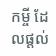កម្ចី ដែលផ្តល់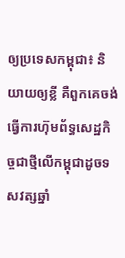ឲ្យប្រទេសកម្ពុជា៖ និយាយឲ្យខ្លី គឺពួកគេចង់ធ្វើការហ៊ុមព័ទ្ធសេដ្ឋកិច្ចជាថ្មីលើកម្ពុជាដូចទសវត្សឆ្នាំ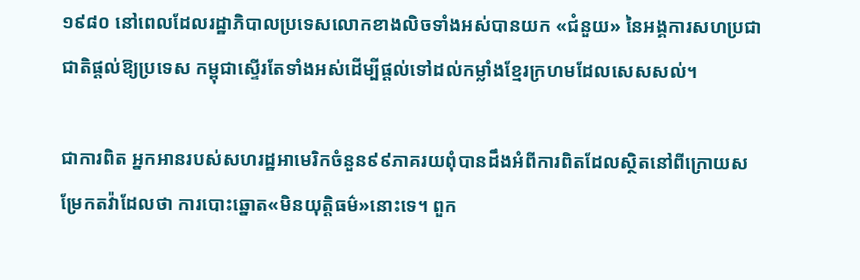១៩៨០ នៅពេលដែលរដ្ឋាភិបាលប្រទេសលោកខាងលិចទាំងអស់បានយក «ជំនួយ» នៃអង្គការសហប្រជាជាតិផ្តល់ឱ្យប្រទេស កម្ពុជាស្ទើរតែទាំងអស់ដើម្បីផ្តល់ទៅដល់កម្លាំងខ្មែរក្រហមដែលសេសសល់។

ជាការពិត អ្នកអានរបស់សហរដ្ឋអាមេរិកចំនួន៩៩ភាគរយពុំបានដឹងអំពីការពិតដែលស្ថិតនៅពីក្រោយសម្រែកតវ៉ាដែលថា ការបោះឆ្នោត«មិនយុត្តិធម៌»នោះទេ។ ពួក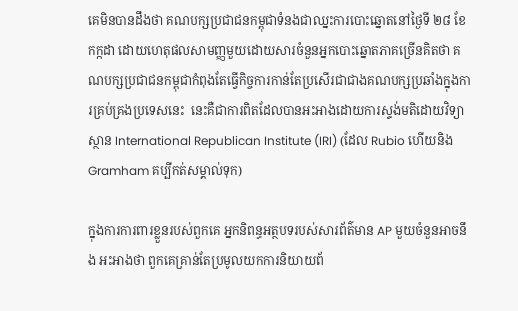គេមិនបានដឹងថា គណបក្សប្រជាជនកម្ពុជាទំនងជាឈ្នះការបោះឆ្នោតនៅថ្ងៃទី ២៨ ខែ កក្កដា ដោយហេតុផលសាមញ្ញមួយដោយសារចំនួនអ្នកបោះឆ្នោតភាគច្រើនគិតថា គណបក្សប្រជាជនកម្ពុជាកំពុងតែធ្វើកិច្ចការកាន់តែប្រសើរជាជាងគណបក្សប្រឆាំងក្នុងការគ្រប់គ្រងប្រទេសនេះ  នេះគឺជាការពិតដែលបានអះអាងដោយការស្ទង់មតិដោយវិទ្យាស្ថាន International Republican Institute (IRI) (ដែល Rubio ហើយនិង Gramham គប្បីកត់សម្គាល់ទុក)

ក្នុងការការពារខ្លួនរបស់ពួកគេ អ្នកនិពន្ធអត្ថបទរបស់សារព័ត៌មាន AP មួយចំនួនអាចនឹង អះអាងថា ពួកគេគ្រាន់តែប្រមូលយកការនិយាយព័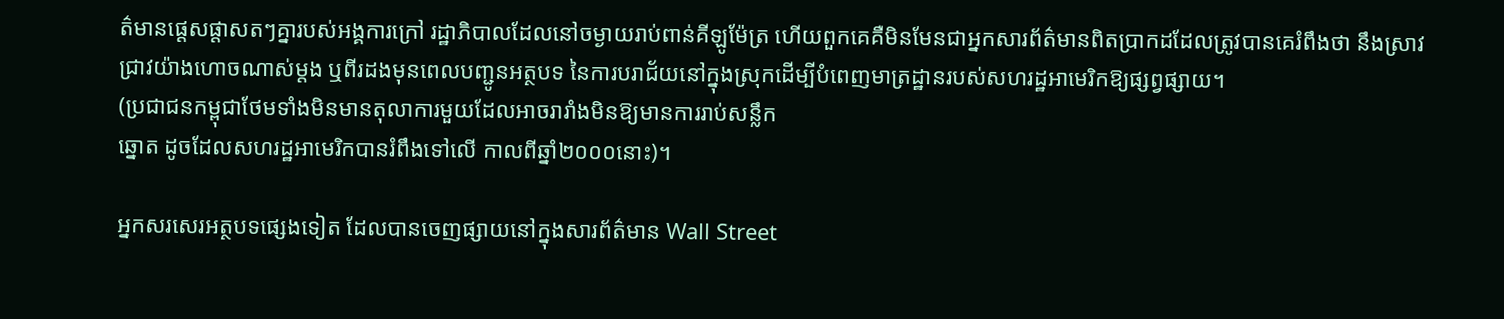ត៌មានផ្តេសផ្តាសតៗគ្នារបស់អង្គការក្រៅ រដ្ឋាភិបាលដែលនៅចម្ងាយរាប់ពាន់គីឡូម៉ែត្រ ហើយពួកគេគឺមិនមែនជាអ្នកសារព័ត៌មានពិតប្រាកដដែលត្រូវបានគេរំពឹងថា នឹងស្រាវជ្រាវយ៉ាងហោចណាស់ម្តង ឬពីរដងមុនពេលបញ្ជូនអត្ថបទ នៃការបរាជ័យនៅក្នុងស្រុកដើម្បីបំពេញមាត្រដ្ឋានរបស់សហរដ្ឋអាមេរិកឱ្យផ្សព្វផ្សាយ។
(ប្រជាជនកម្ពុជាថែមទាំងមិនមានតុលាការមួយដែលអាចរារាំងមិនឱ្យមានការរាប់សន្លឹក
ឆ្នោត ដូចដែលសហរដ្ឋអាមេរិកបានរំពឹងទៅលើ កាលពីឆ្នាំ២០០០នោះ)។

អ្នកសរសេរអត្ថបទផ្សេងទៀត ដែលបានចេញផ្សាយនៅក្នុងសារព័ត៌មាន Wall Street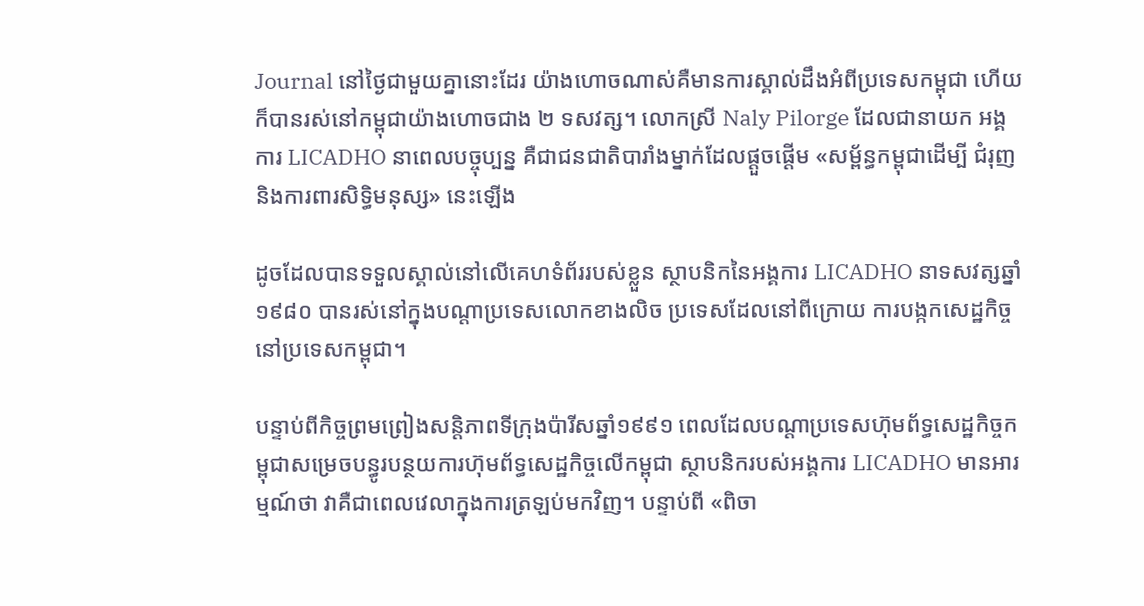Journal នៅថ្ងៃជាមួយគ្នានោះដែរ យ៉ាងហោចណាស់គឺមានការស្គាល់ដឹងអំពីប្រទេសកម្ពុជា ហើយក៏បានរស់នៅកម្ពុជាយ៉ាងហោចជាង ២ ទសវត្ស។ លោកស្រី Naly Pilorge ដែលជានាយក អង្គការ LICADHO នាពេលបច្ចុប្បន្ន គឺជាជនជាតិបារាំងម្នាក់ដែលផ្តួចផ្តើម «សម្ព័ន្ធកម្ពុជាដើម្បី ជំរុញ និងការពារសិទ្ធិមនុស្ស» នេះឡើង

ដូចដែលបានទទួលស្គាល់នៅលើគេហទំព័ររបស់ខ្លួន ស្ថាបនិកនៃអង្គការ LICADHO នាទសវត្សឆ្នាំ១៩៨០ បានរស់នៅក្នុងបណ្តាប្រទេសលោកខាងលិច ប្រទេសដែលនៅពីក្រោយ ការបង្កកសេដ្ឋកិច្ចនៅប្រទេសកម្ពុជា។

បន្ទាប់ពីកិច្ចព្រមព្រៀងសន្តិភាពទីក្រុងប៉ារីសឆ្នាំ១៩៩១ ពេលដែលបណ្តាប្រទេសហ៊ុមព័ទ្ធសេដ្ឋកិច្ចកម្ពុជាសម្រេចបន្ធូរបន្ថយការហ៊ុមព័ទ្ធសេដ្ឋកិច្ចលើកម្ពុជា ស្ថាបនិករបស់អង្គការ LICADHO មានអារម្មណ៍ថា វាគឺជាពេលវេលាក្នុងការត្រឡប់មកវិញ។ បន្ទាប់ពី «ពិចា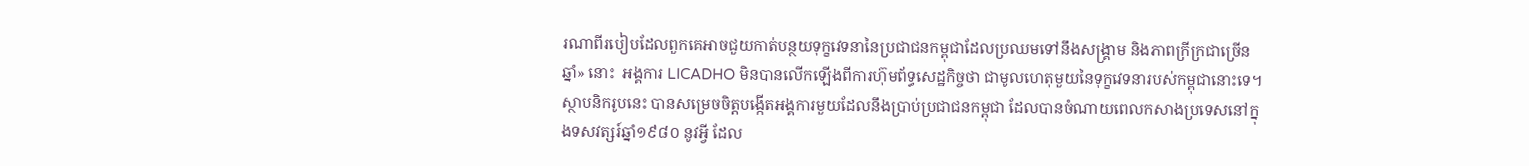រណាពីរបៀបដែលពួកគេអាចជួយកាត់បន្ថយទុក្ខវេទនានៃប្រជាជនកម្ពុជាដែលប្រឈមទៅនឹងសង្គ្រាម និងភាពក្រីក្រជាច្រើនឆ្នាំ» នោះ  អង្គការ LICADHO មិនបានលើកឡើងពីការហ៊ុមព័ទ្ធសេដ្ឋកិច្ចថា ជាមូលហេតុមួយនៃទុក្ខវេទនារបស់កម្ពុជានោះទេ។ ស្ថាបនិករូបនេះ បានសម្រេចចិត្តបង្កើតអង្គការមួយដែលនឹងប្រាប់ប្រជាជនកម្ពុជា ដែលបានចំណាយពេលកសាងប្រទេសនៅក្នុងទសវត្សរ៍ឆ្នាំ១៩៨០ នូវអ្វី ដែល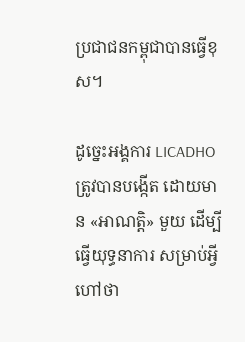ប្រជាជនកម្ពុជាបានធ្វើខុស។

ដូច្នេះអង្គការ LICADHO ត្រូវបានបង្កើត ដោយមាន «អាណត្តិ» មួយ ដើម្បីធ្វើយុទ្ធនាការ សម្រាប់អ្វីហៅថា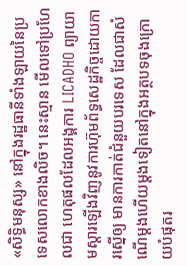«សិទ្ធិមនុស្ស» នៅក្នុងរដ្ឋធានីទាំងឡាយនៃប្រទេសលោកខាងលិច។ នេះស្មាន មើលទៅប្រហែលជា ហេតុផលដែលអង្គការ LICADHO ព្យាយាមស្តារឡើងវិញនូវការហ៊ុមព័ទ្ធសេដ្ឋកិច្ចដោយការស្នើឲ្យ មានការកាត់ជំនួយបរទេស ដែលជាសំណើម្តងហើយម្តងទៀតនៅក្នុងអត្ថបទចុងក្រោយបំផុតរ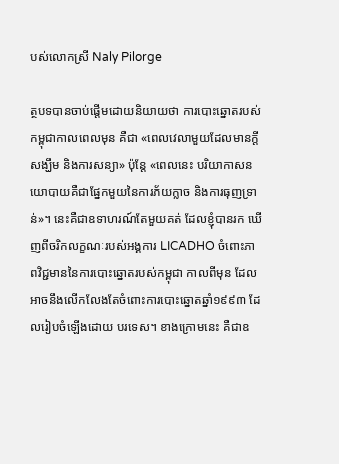បស់លោកស្រី Naly Pilorge

ត្ថបទបានចាប់ផ្តើមដោយនិយាយថា ការបោះឆ្នោតរបស់កម្ពុជាកាលពេលមុន គឺជា «ពេលវេលាមួយដែលមានក្តីសង្ឃឹម និងការសន្យា» ប៉ុន្តែ «ពេលនេះ បរិយាកាសនយោបាយគឺជាផ្នែកមួយនៃការភ័យក្លាច និងការធុញទ្រាន់»។ នេះគឺជាឧទាហរណ៍តែមួយគត់ ដែលខ្ញុំបានរក ឃើញពីចរិកលក្ខណៈរបស់អង្គការ LICADHO ចំពោះភាពវិជ្ជមាននៃការបោះឆ្នោតរបស់កម្ពុជា កាលពីមុន ដែលអាចនឹងលើកលែងតែចំពោះការបោះឆ្នោតឆ្នាំ១៩៩៣ ដែលរៀបចំឡើងដោយ បរទេស។ ខាងក្រោមនេះ គឺជាឧ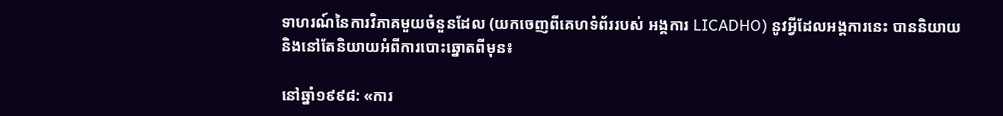ទាហរណ៍នៃការវិភាគមួយចំនួនដែល (យកចេញពីគេហទំព័ររបស់ អង្គការ LICADHO) នូវអ្វីដែលអង្គការនេះ បាននិយាយ និងនៅតែនិយាយអំពីការបោះឆ្នោតពីមុន៖

នៅឆ្នាំ១៩៩៨: «ការ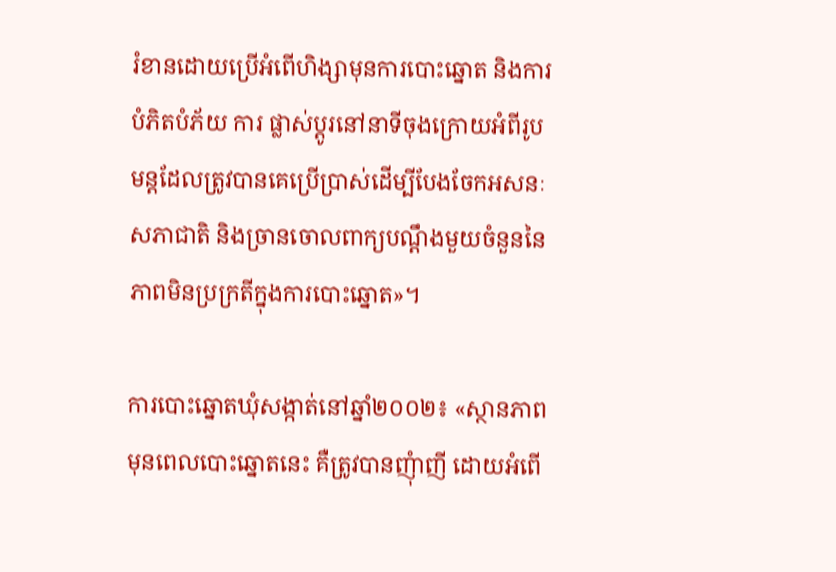រំខានដោយប្រើអំពើហិង្សាមុនការបោះឆ្នោត និងការបំភិតបំភ័យ ការ ផ្លាស់ប្តូរនៅនាទីចុងក្រោយអំពីរូបមន្តដែលត្រូវបានគេប្រើប្រាស់ដើម្បីបែងចែកអសនៈសភាជាតិ និងច្រានចោលពាក្យបណ្តឹងមួយចំនួននៃភាពមិនប្រក្រតីក្នុងការបោះឆ្នោត»។

ការបោះឆ្នោតឃុំសង្កាត់នៅឆ្នាំ២០០២៖ «ស្ថានភាពមុនពេលបោះឆ្នោតនេះ គឺត្រូវបានញុំាញី ដោយអំពើ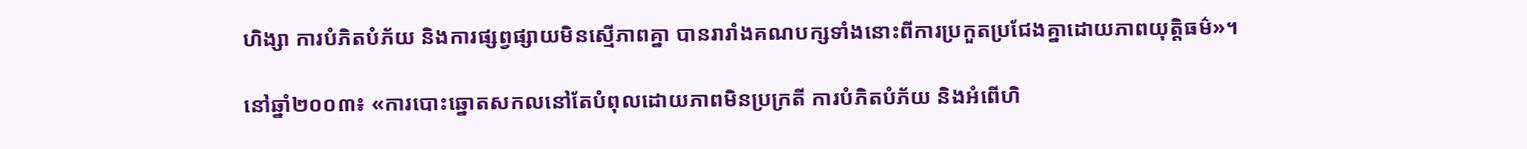ហិង្សា ការបំភិតបំភ័យ និងការផ្សព្វផ្សាយមិនស្មើភាពគ្នា បានរារាំងគណបក្សទាំងនោះពីការប្រកួតប្រជែងគ្នាដោយភាពយុត្តិធម៌»។

នៅឆ្នាំ២០០៣៖ «ការបោះឆ្នោតសកលនៅតែបំពុលដោយភាពមិនប្រក្រតី ការបំភិតបំភ័យ និងអំពើហិ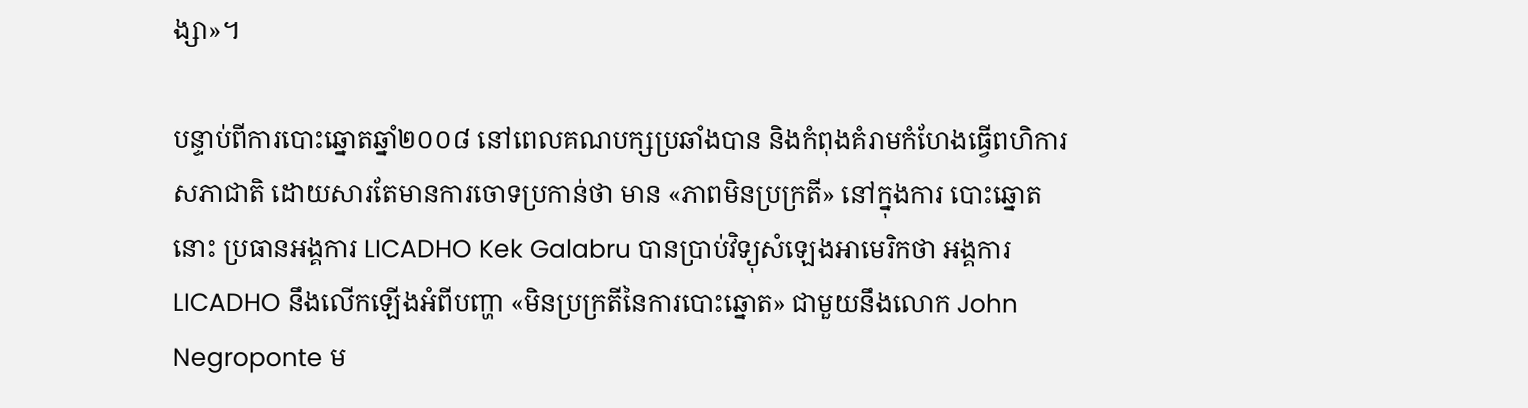ង្សា»។

បន្ទាប់ពីការបោះឆ្នោតឆ្នាំ២០០៨ នៅពេលគណបក្សប្រឆាំងបាន និងកំពុងគំរាមកំហែងធ្វើពហិការសភាជាតិ ដោយសារតែមានការចោទប្រកាន់ថា មាន «ភាពមិនប្រក្រតី» នៅក្នុងការ បោះឆ្នោតនោះ ប្រធានអង្គការ LICADHO Kek Galabru បានប្រាប់វិទ្យុសំឡេងអាមេរិកថា អង្គការ LICADHO នឹងលើកឡើងអំពីបញ្ហា «មិនប្រក្រតីនៃការបោះឆ្នោត» ជាមួយនឹងលោក John Negroponte ម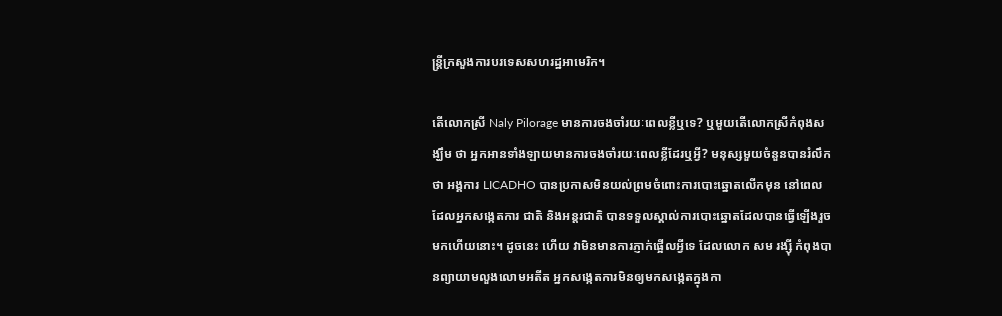ន្ត្រីក្រសួងការបរទេសសហរដ្ឋអាមេរិក។

តើលោកស្រី Naly Pilorage មានការចងចាំរយៈពេលខ្លីឬទេ? ឬមួយតើលោកស្រីកំពុងសង្ឃឹម ថា អ្នកអានទាំងឡាយមានការចងចាំរយៈពេលខ្លីដែរឬអី្វ? មនុស្សមួយចំនួនបានរំលឹកថា អង្គការ LICADHO បានប្រកាសមិនយល់ព្រមចំពោះការបោះឆ្នោតលើកមុន នៅពេលដែលអ្នកសង្កេតការ ជាតិ និងអន្តរជាតិ បានទទួលស្គាល់ការបោះឆ្នោតដែលបានធ្វើឡើងរួចមកហើយនោះ។ ដូចនេះ ហើយ វាមិនមានការភ្ញាក់ផ្អើលអ្វីទេ ដែលលោក សម រង្ស៊ី កំពុងបានព្យាយាមលួងលោមអតីត អ្នកសង្កេតការមិនឲ្យមកសង្កេតក្នុងកា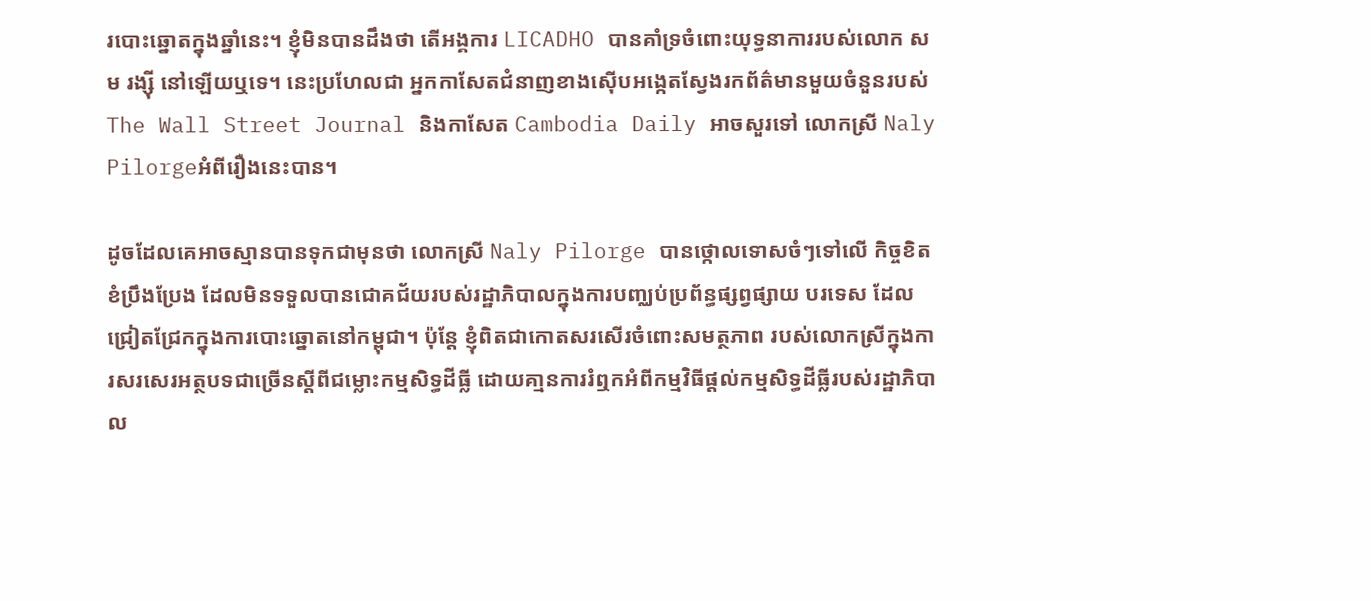របោះឆ្នោតក្នុងឆ្នាំនេះ។ ខ្ញុំមិនបានដឹងថា តើអង្គការ LICADHO បានគាំទ្រចំពោះយុទ្ធនាការរបស់លោក សម រង្ស៊ី នៅឡើយឬទេ។ នេះប្រហែលជា អ្នកកាសែតជំនាញខាងស៊ើបអង្កេតស្វែងរកព័ត៌មានមួយចំនួនរបស់ The Wall Street Journal និងកាសែត Cambodia Daily អាចសួរទៅ លោកស្រី Naly Pilorgeអំពីរឿងនេះបាន។

ដូចដែលគេអាចស្មានបានទុកជាមុនថា លោកស្រី Naly Pilorge បានថ្កោលទោសចំៗទៅលើ កិច្ចខិតខំប្រឹងប្រែង ដែលមិនទទួលបានជោគជ័យរបស់រដ្ឋាភិបាលក្នុងការបញ្ឈប់ប្រព័ន្ធផ្សព្វផ្សាយ បរទេស ដែលជ្រៀតជ្រែកក្នុងការបោះឆ្នោតនៅកម្ពុជា។ ប៉ុន្តែ ខ្ញុំពិតជាកោតសរសើរចំពោះសមត្ថភាព របស់លោកស្រីក្នុងការសរសេរអត្ថបទជាច្រើនស្តីពីជម្លោះកម្មសិទ្ធដីធ្លី ដោយគា្មនការរំឮកអំពីកម្មវិធីផ្តល់កម្មសិទ្ធដីធ្លីរបស់រដ្ឋាភិបាល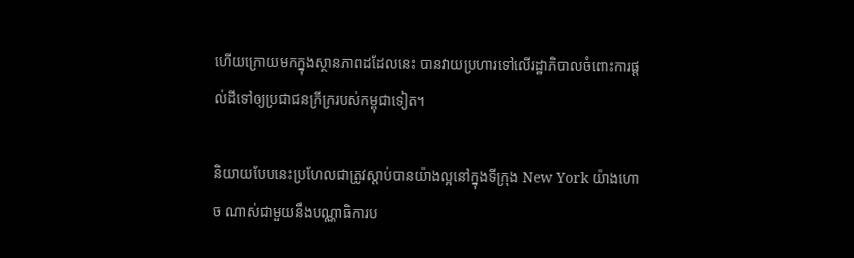ហើយក្រោយមកក្នុងស្ថានភាពដដែលនេះ បានវាយប្រហារទៅលើរដ្ឋាភិបាលចំពោះការផ្តល់ដីទៅឲ្យប្រជាជនក្រីក្ររបស់កម្ពុជាទៀត។

និយាយបែបនេះប្រហែលជាត្រូវស្តាប់បានយ៉ាងល្អនៅក្នុងទីក្រុង New York យ៉ាងហោច ណាស់ជាមួយនឹងបណ្ណាធិការប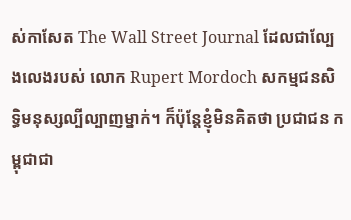ស់កាសែត The Wall Street Journal ដែលជាល្បែងលេងរបស់ លោក Rupert Mordoch សកម្មជនសិទ្ធិមនុស្សល្បីល្បាញម្នាក់។ ក៏ប៉ុន្តែខ្ញុំមិនគិតថា ប្រជាជន កម្ពុជាជា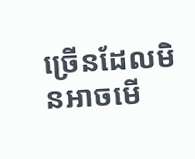ច្រើនដែលមិនអាចមើ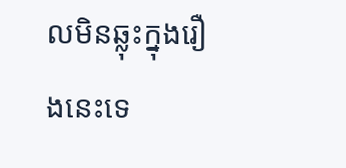លមិនឆ្លុះក្នុងរឿងនេះទេ